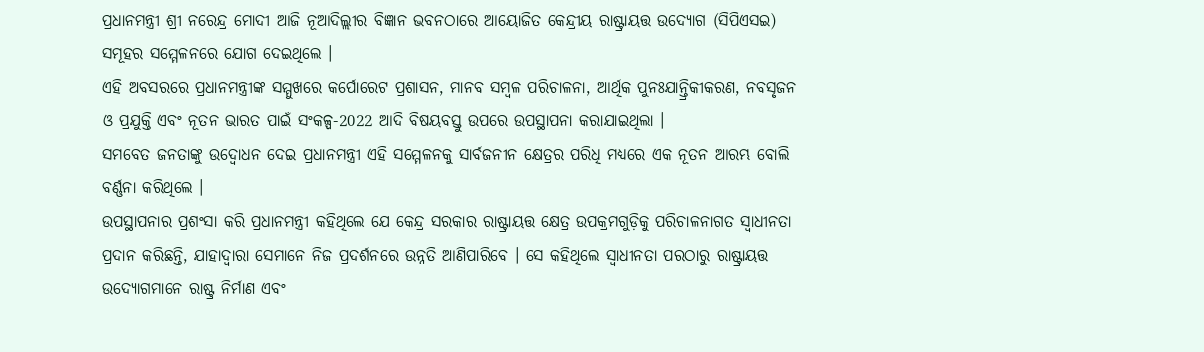ପ୍ରଧାନମନ୍ତ୍ରୀ ଶ୍ରୀ ନରେନ୍ଦ୍ର ମୋଦୀ ଆଜି ନୂଆଦିଲ୍ଲୀର ବିଜ୍ଞାନ ଭବନଠାରେ ଆୟୋଜିତ କେନ୍ଦ୍ରୀୟ ରାଷ୍ଟ୍ରାୟତ୍ତ ଉଦ୍ୟୋଗ (ସିପିଏସଇ) ସମୂହର ସମ୍ମେଳନରେ ଯୋଗ ଦେଇଥିଲେ ।
ଏହି ଅବସରରେ ପ୍ରଧାନମନ୍ତ୍ରୀଙ୍କ ସମ୍ମୁଖରେ କର୍ପୋରେଟ ପ୍ରଶାସନ, ମାନବ ସମ୍ବଳ ପରିଚାଳନା, ଆର୍ଥିକ ପୁନଃଯାନ୍ତ୍ରିକୀକରଣ, ନବସୃଜନ ଓ ପ୍ରଯୁକ୍ତି ଏବଂ ନୂତନ ଭାରତ ପାଇଁ ସଂକଳ୍ପ-2022 ଆଦି ବିଷୟବସ୍ତୁ ଉପରେ ଉପସ୍ଥାପନା କରାଯାଇଥିଲା ।
ସମବେତ ଜନତାଙ୍କୁ ଉଦ୍ବୋଧନ ଦେଇ ପ୍ରଧାନମନ୍ତ୍ରୀ ଏହି ସମ୍ମେଳନକୁ ସାର୍ବଜନୀନ କ୍ଷେତ୍ରର ପରିଧି ମଧ୍ୟରେ ଏକ ନୂତନ ଆରମ୍ଭ ବୋଲି ବର୍ଣ୍ଣନା କରିଥିଲେ ।
ଉପସ୍ଥାପନାର ପ୍ରଶଂସା କରି ପ୍ରଧାନମନ୍ତ୍ରୀ କହିଥିଲେ ଯେ କେନ୍ଦ୍ର ସରକାର ରାଷ୍ଟ୍ରାୟତ୍ତ କ୍ଷେତ୍ର ଉପକ୍ରମଗୁଡ଼ିକୁ ପରିଚାଳନାଗତ ସ୍ୱାଧୀନତା ପ୍ରଦାନ କରିଛନ୍ତି, ଯାହାଦ୍ୱାରା ସେମାନେ ନିଜ ପ୍ରଦର୍ଶନରେ ଉନ୍ନତି ଆଣିପାରିବେ । ସେ କହିଥିଲେ ସ୍ୱାଧୀନତା ପରଠାରୁ ରାଷ୍ଟ୍ରାୟତ୍ତ ଉଦ୍ୟୋଗମାନେ ରାଷ୍ଟ୍ର ନିର୍ମାଣ ଏବଂ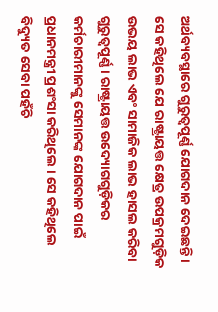ଅର୍ଥବ୍ୟବସ୍ଥାରେ ଗୁରୁତ୍ୱପୂର୍ଣ୍ଣ ଯୋଗଦାନ ଦେଇଛନ୍ତି ।
ସେ କହିଥିଲେ ଯେ ରାଷ୍ଟ୍ରାୟତ୍ତ କ୍ଷେତ୍ର ଉପକ୍ରମଗୁଡ଼ିକ ଉଭୟ ଲାଭ ଏବଂ ସାମାଜିକ ଲାଭ ହାସଲ କରିବା ଗୁରୁତ୍ୱପୂର୍ଣ୍ଣ । ରାଷ୍ଟ୍ରାୟତ୍ତ ଉଦ୍ୟୋଗଗୁଡ଼ିକର କର୍ମଚାରୀମାନଙ୍କୁ ସେମାନଙ୍କ ଯୋଗଦାନ ପାଇଁ ପ୍ରଧାନମନ୍ତ୍ରୀ ପ୍ରଶଂସା କରିଥିଲେ । ସେ କହିଥିଲେ ବିଦ୍ୟୁତ ସେବା ପହଁଚି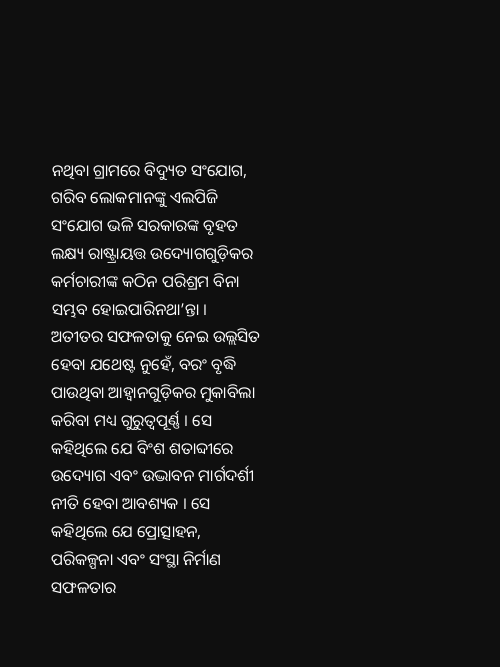ନଥିବା ଗ୍ରାମରେ ବିଦ୍ୟୁତ ସଂଯୋଗ, ଗରିବ ଲୋକମାନଙ୍କୁ ଏଲପିଜି ସଂଯୋଗ ଭଳି ସରକାରଙ୍କ ବୃହତ ଲକ୍ଷ୍ୟ ରାଷ୍ଟ୍ରାୟତ୍ତ ଉଦ୍ୟୋଗଗୁଡ଼ିକର କର୍ମଚାରୀଙ୍କ କଠିନ ପରିଶ୍ରମ ବିନା ସମ୍ଭବ ହୋଇପାରିନଥା’ନ୍ତା ।
ଅତୀତର ସଫଳତାକୁ ନେଇ ଉଲ୍ଲସିତ ହେବା ଯଥେଷ୍ଟ ନୁହେଁ, ବରଂ ବୃଦ୍ଧି ପାଉଥିବା ଆହ୍ୱାନଗୁଡ଼ିକର ମୁକାବିଲା କରିବା ମଧ୍ୟ ଗୁରୁତ୍ୱପୂର୍ଣ୍ଣ । ସେ କହିଥିଲେ ଯେ ବିଂଶ ଶତାବ୍ଦୀରେ ଉଦ୍ୟୋଗ ଏବଂ ଉଦ୍ଭାବନ ମାର୍ଗଦର୍ଶୀ ନୀତି ହେବା ଆବଶ୍ୟକ । ସେ କହିଥିଲେ ଯେ ପ୍ରୋତ୍ସାହନ, ପରିକଳ୍ପନା ଏବଂ ସଂସ୍ଥା ନିର୍ମାଣ ସଫଳତାର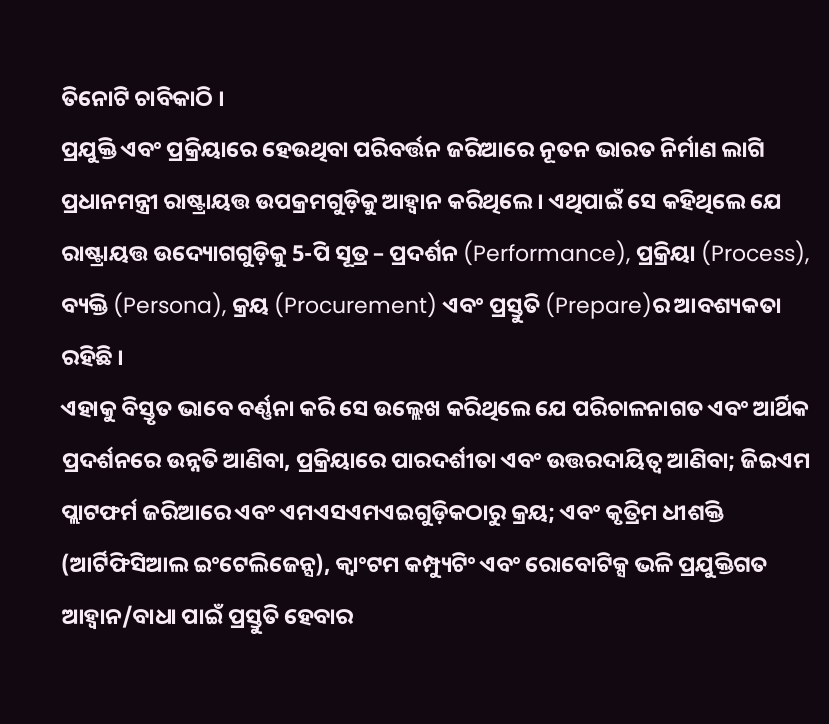ତିନୋଟି ଚାବିକାଠି ।
ପ୍ରଯୁକ୍ତି ଏବଂ ପ୍ରକ୍ରିୟାରେ ହେଉଥିବା ପରିବର୍ତ୍ତନ ଜରିଆରେ ନୂତନ ଭାରତ ନିର୍ମାଣ ଲାଗି ପ୍ରଧାନମନ୍ତ୍ରୀ ରାଷ୍ଟ୍ରାୟତ୍ତ ଉପକ୍ରମଗୁଡ଼ିକୁ ଆହ୍ୱାନ କରିଥିଲେ । ଏଥିପାଇଁ ସେ କହିଥିଲେ ଯେ ରାଷ୍ଟ୍ରାୟତ୍ତ ଉଦ୍ୟୋଗଗୁଡ଼ିକୁ 5-ପି ସୂତ୍ର – ପ୍ରଦର୍ଶନ (Performance), ପ୍ରକ୍ରିୟା (Process), ବ୍ୟକ୍ତି (Persona), କ୍ରୟ (Procurement) ଏବଂ ପ୍ରସ୍ତୁତି (Prepare)ର ଆବଶ୍ୟକତା ରହିଛି ।
ଏହାକୁ ବିସ୍ତୃତ ଭାବେ ବର୍ଣ୍ଣନା କରି ସେ ଉଲ୍ଲେଖ କରିଥିଲେ ଯେ ପରିଚାଳନାଗତ ଏବଂ ଆର୍ଥିକ ପ୍ରଦର୍ଶନରେ ଉନ୍ନତି ଆଣିବା, ପ୍ରକ୍ରିୟାରେ ପାରଦର୍ଶୀତା ଏବଂ ଉତ୍ତରଦାୟିତ୍ୱ ଆଣିବା; ଜିଇଏମ ପ୍ଲାଟଫର୍ମ ଜରିଆରେ ଏବଂ ଏମଏସଏମଏଇଗୁଡ଼ିକଠାରୁ କ୍ରୟ; ଏବଂ କୃତ୍ରିମ ଧୀଶକ୍ତି (ଆର୍ଟିଫିସିଆଲ ଇଂଟେଲିଜେନ୍ସ), କ୍ୱାଂଟମ କମ୍ପ୍ୟୁଟିଂ ଏବଂ ରୋବୋଟିକ୍ସ ଭଳି ପ୍ରଯୁକ୍ତିଗତ ଆହ୍ଵାନ/ବାଧା ପାଇଁ ପ୍ରସ୍ତୁତି ହେବାର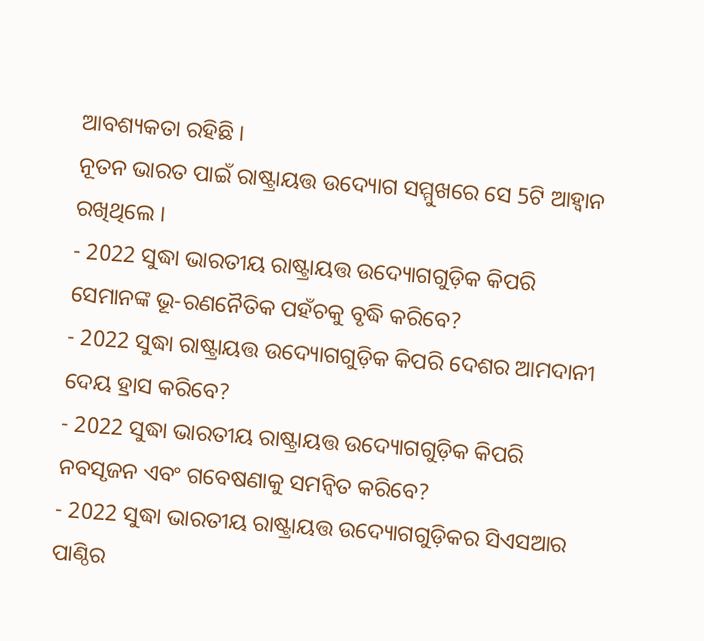ଆବଶ୍ୟକତା ରହିଛି ।
ନୂତନ ଭାରତ ପାଇଁ ରାଷ୍ଟ୍ରାୟତ୍ତ ଉଦ୍ୟୋଗ ସମ୍ମୁଖରେ ସେ 5ଟି ଆହ୍ୱାନ ରଖିଥିଲେ ।
- 2022 ସୁଦ୍ଧା ଭାରତୀୟ ରାଷ୍ଟ୍ରାୟତ୍ତ ଉଦ୍ୟୋଗଗୁଡ଼ିକ କିପରି ସେମାନଙ୍କ ଭୂ-ରଣନୈତିକ ପହଁଚକୁ ବୃଦ୍ଧି କରିବେ?
- 2022 ସୁଦ୍ଧା ରାଷ୍ଟ୍ରାୟତ୍ତ ଉଦ୍ୟୋଗଗୁଡ଼ିକ କିପରି ଦେଶର ଆମଦାନୀ ଦେୟ ହ୍ରାସ କରିବେ?
- 2022 ସୁଦ୍ଧା ଭାରତୀୟ ରାଷ୍ଟ୍ରାୟତ୍ତ ଉଦ୍ୟୋଗଗୁଡ଼ିକ କିପରି ନବସୃଜନ ଏବଂ ଗବେଷଣାକୁ ସମନ୍ୱିତ କରିବେ?
- 2022 ସୁଦ୍ଧା ଭାରତୀୟ ରାଷ୍ଟ୍ରାୟତ୍ତ ଉଦ୍ୟୋଗଗୁଡ଼ିକର ସିଏସଆର ପାଣ୍ଠିର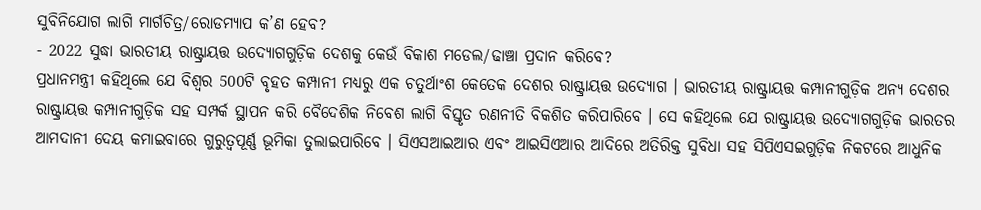ସୁବିନିଯୋଗ ଲାଗି ମାର୍ଗଚିତ୍ର/ରୋଡମ୍ୟାପ କ’ଣ ହେବ?
- 2022 ସୁଦ୍ଧା ଭାରତୀୟ ରାଷ୍ଟ୍ରାୟତ୍ତ ଉଦ୍ୟୋଗଗୁଡ଼ିକ ଦେଶକୁ କେଉଁ ବିକାଶ ମଡେଲ/ଢାଞ୍ଚା ପ୍ରଦାନ କରିବେ?
ପ୍ରଧାନମନ୍ତ୍ରୀ କହିଥିଲେ ଯେ ବିଶ୍ୱର 500ଟି ବୃହତ କମ୍ପାନୀ ମଧ୍ୟରୁ ଏକ ଚତୁର୍ଥାଂଶ କେତେକ ଦେଶର ରାଷ୍ଟ୍ରାୟତ୍ତ ଉଦ୍ୟୋଗ । ଭାରତୀୟ ରାଷ୍ଟ୍ରାୟତ୍ତ କମ୍ପାନୀଗୁଡ଼ିକ ଅନ୍ୟ ଦେଶର ରାଷ୍ଟ୍ରାୟତ୍ତ କମ୍ପାନୀଗୁଡ଼ିକ ସହ ସମ୍ପର୍କ ସ୍ଥାପନ କରି ବୈଦେଶିକ ନିବେଶ ଲାଗି ବିସ୍ତୃତ ରଣନୀତି ବିକଶିତ କରିପାରିବେ । ସେ କହିଥିଲେ ଯେ ରାଷ୍ଟ୍ରାୟତ୍ତ ଉଦ୍ୟୋଗଗୁଡ଼ିକ ଭାରତର ଆମଦାନୀ ଦେୟ କମାଇବାରେ ଗୁରୁତ୍ୱପୂର୍ଣ୍ଣ ଭୂମିକା ତୁଲାଇପାରିବେ । ସିଏସଆଇଆର ଏବଂ ଆଇସିଏଆର ଆଦିରେ ଅତିରିକ୍ତ ସୁବିଧା ସହ ସିପିଏସଇଗୁଡ଼ିକ ନିକଟରେ ଆଧୁନିକ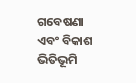ଗବେଷଣା ଏବଂ ବିକାଶ ଭିତିଭୂମି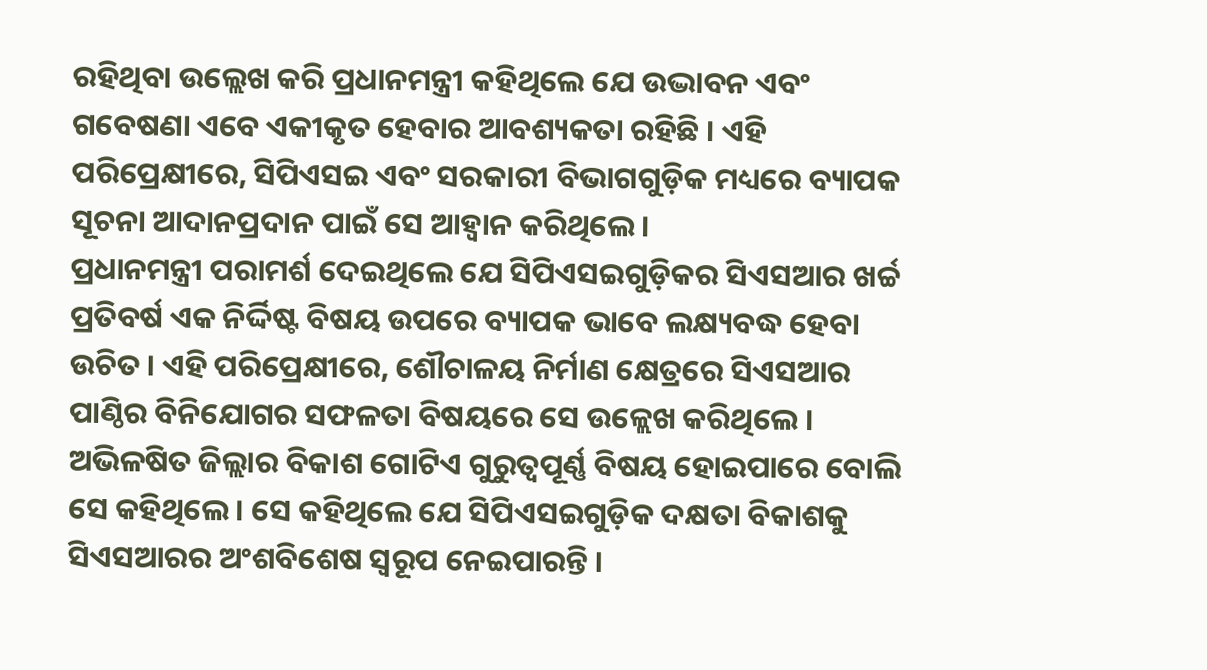ରହିଥିବା ଉଲ୍ଲେଖ କରି ପ୍ରଧାନମନ୍ତ୍ରୀ କହିଥିଲେ ଯେ ଉଦ୍ଭାବନ ଏବଂ ଗବେଷଣା ଏବେ ଏକୀକୃତ ହେବାର ଆବଶ୍ୟକତା ରହିଛି । ଏହି ପରିପ୍ରେକ୍ଷୀରେ, ସିପିଏସଇ ଏବଂ ସରକାରୀ ବିଭାଗଗୁଡ଼ିକ ମଧ୍ୟରେ ବ୍ୟାପକ ସୂଚନା ଆଦାନପ୍ରଦାନ ପାଇଁ ସେ ଆହ୍ୱାନ କରିଥିଲେ ।
ପ୍ରଧାନମନ୍ତ୍ରୀ ପରାମର୍ଶ ଦେଇଥିଲେ ଯେ ସିପିଏସଇଗୁଡ଼ିକର ସିଏସଆର ଖର୍ଚ୍ଚ ପ୍ରତିବର୍ଷ ଏକ ନିର୍ଦ୍ଦିଷ୍ଟ ବିଷୟ ଉପରେ ବ୍ୟାପକ ଭାବେ ଲକ୍ଷ୍ୟବଦ୍ଧ ହେବା ଉଚିତ । ଏହି ପରିପ୍ରେକ୍ଷୀରେ, ଶୌଚାଳୟ ନିର୍ମାଣ କ୍ଷେତ୍ରରେ ସିଏସଆର ପାଣ୍ଠିର ବିନିଯୋଗର ସଫଳତା ବିଷୟରେ ସେ ଉଳ୍ଲେଖ କରିଥିଲେ । ଅଭିଳଷିତ ଜିଲ୍ଲାର ବିକାଶ ଗୋଟିଏ ଗୁରୁତ୍ୱପୂର୍ଣ୍ଣ ବିଷୟ ହୋଇପାରେ ବୋଲି ସେ କହିଥିଲେ । ସେ କହିଥିଲେ ଯେ ସିପିଏସଇଗୁଡ଼ିକ ଦକ୍ଷତା ବିକାଶକୁ ସିଏସଆରର ଅଂଶବିଶେଷ ସ୍ୱରୂପ ନେଇପାରନ୍ତି ।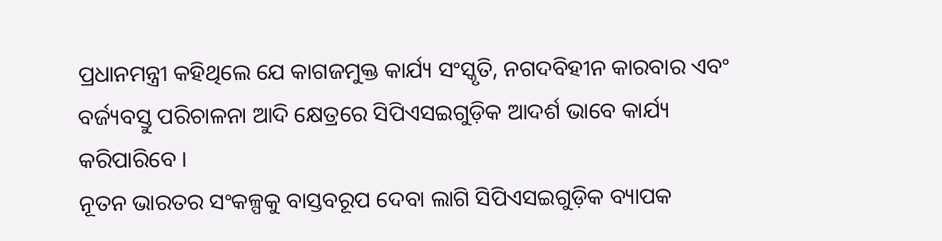ପ୍ରଧାନମନ୍ତ୍ରୀ କହିଥିଲେ ଯେ କାଗଜମୁକ୍ତ କାର୍ଯ୍ୟ ସଂସ୍କୃତି, ନଗଦବିହୀନ କାରବାର ଏବଂ ବର୍ଜ୍ୟବସ୍ତୁ ପରିଚାଳନା ଆଦି କ୍ଷେତ୍ରରେ ସିପିଏସଇଗୁଡ଼ିକ ଆଦର୍ଶ ଭାବେ କାର୍ଯ୍ୟ କରିପାରିବେ ।
ନୂତନ ଭାରତର ସଂକଳ୍ପକୁ ବାସ୍ତବରୂପ ଦେବା ଲାଗି ସିପିଏସଇଗୁଡ଼ିକ ବ୍ୟାପକ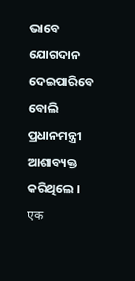ଭାବେ ଯୋଗଦାନ ଦେଇପାରିବେ ବୋଲି ପ୍ରଧାନମନ୍ତ୍ରୀ ଆଶାବ୍ୟକ୍ତ କରିଥିଲେ ।
एक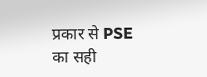प्रकार से PSE का सही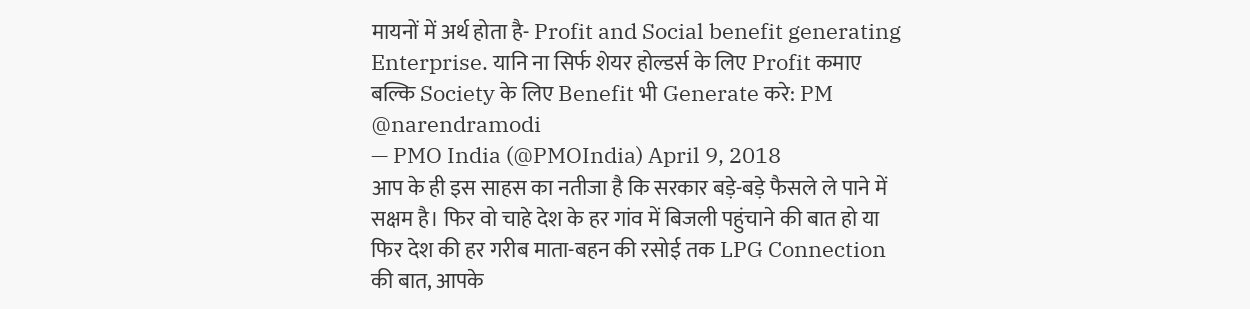मायनों में अर्थ होता है- Profit and Social benefit generating Enterprise. यानि ना सिर्फ शेयर होल्डर्स के लिए Profit कमाए बल्कि Society के लिए Benefit भी Generate करे: PM @narendramodi
— PMO India (@PMOIndia) April 9, 2018
आप के ही इस साहस का नतीजा है कि सरकार बड़े-बड़े फैसले ले पाने में सक्षम है। फिर वो चाहे देश के हर गांव में बिजली पहुंचाने की बात हो या फिर देश की हर गरीब माता-बहन की रसोई तक LPG Connection की बात, आपके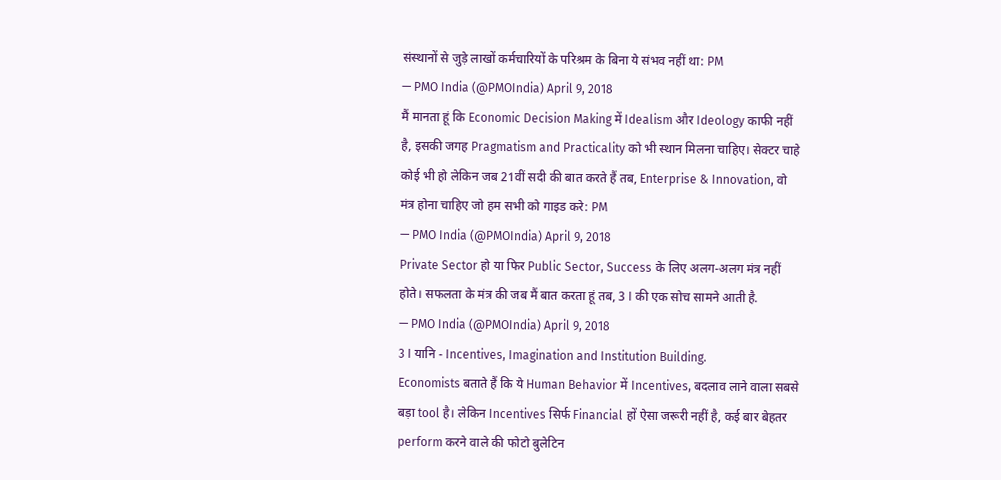संस्थानों से जुड़े लाखों कर्मचारियों के परिश्रम के बिना ये संभव नहीं था: PM
— PMO India (@PMOIndia) April 9, 2018
मैं मानता हूं कि Economic Decision Making में Idealism और Ideology काफी नहीं है, इसकी जगह Pragmatism and Practicality को भी स्थान मिलना चाहिए। सेक्टर चाहे कोई भी हो लेकिन जब 21वीं सदी की बात करते हैं तब, Enterprise & Innovation, वो मंत्र होना चाहिए जो हम सभी को गाइड करे: PM
— PMO India (@PMOIndia) April 9, 2018
Private Sector हो या फिर Public Sector, Success के लिए अलग-अलग मंत्र नहीं होते। सफलता के मंत्र की जब मैं बात करता हूं तब, 3 I की एक सोच सामने आती है.
— PMO India (@PMOIndia) April 9, 2018
3 I यानि - Incentives, Imagination and Institution Building.
Economists बताते हैं कि ये Human Behavior में Incentives, बदलाव लाने वाला सबसे बड़ा tool है। लेकिन Incentives सिर्फ Financial हों ऐसा जरूरी नहीं है, कई बार बेहतर perform करने वाले की फोटो बुलेटिन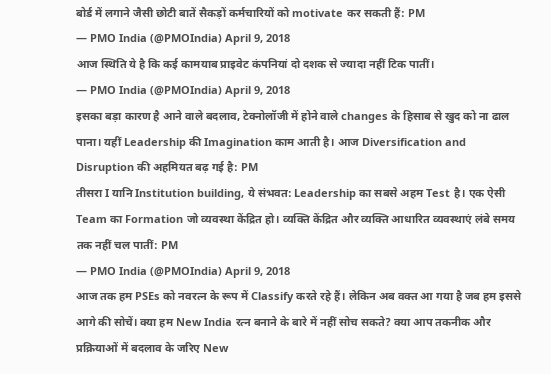बोर्ड में लगाने जैसी छोटी बातें सैकड़ों कर्मचारियों को motivate कर सकती हैं: PM
— PMO India (@PMOIndia) April 9, 2018
आज स्थिति ये है कि कई कामयाब प्राइवेट कंपनियां दो दशक से ज्यादा नहीं टिक पातीं।
— PMO India (@PMOIndia) April 9, 2018
इसका बड़ा कारण है आने वाले बदलाव, टेक्नोलॉजी में होने वाले changes के हिसाब से खुद को ना ढाल पाना। यहीं Leadership की Imagination काम आती है। आज Diversification and Disruption की अहमियत बढ़ गई है: PM
तीसरा I यानि Institution building, ये संभवत: Leadership का सबसे अहम Test है। एक ऐसी Team का Formation जो व्यवस्था केंद्रित हो। व्यक्ति केंद्रित और व्यक्ति आधारित व्यवस्थाएं लंबे समय तक नहीं चल पातीं: PM
— PMO India (@PMOIndia) April 9, 2018
आज तक हम PSEs को नवरत्न के रूप में Classify करते रहे हैं। लेकिन अब वक्त आ गया है जब हम इससे आगे की सोचें। क्या हम New India रत्न बनाने के बारे में नहीं सोच सकते? क्या आप तकनीक और प्रक्रियाओं में बदलाव के जरिए New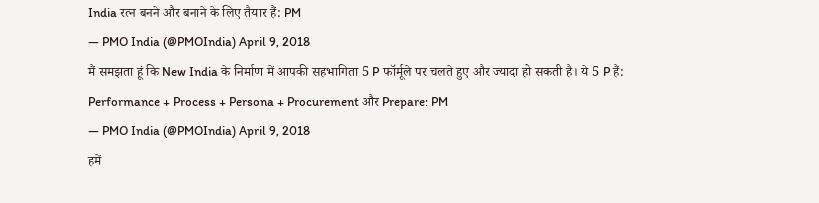India रत्न बनने और बनाने के लिए तैयार हैं: PM
— PMO India (@PMOIndia) April 9, 2018
मैं समझता हूं कि New India के निर्माण में आपकी सहभागिता 5 P फॉर्मूले पर चलते हुए और ज्यादा हो सकती है। ये 5 P हैं: Performance + Process + Persona + Procurement और Prepare: PM
— PMO India (@PMOIndia) April 9, 2018
हमें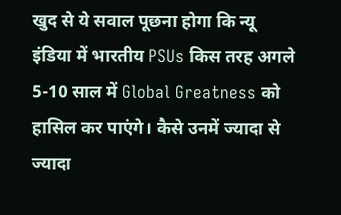खुद से ये सवाल पूछना होगा कि न्यू इंडिया में भारतीय PSUs किस तरह अगले 5-10 साल में Global Greatness को हासिल कर पाएंगे। कैसे उनमें ज्यादा से ज्यादा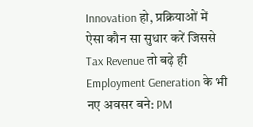Innovation हो, प्रक्रियाओं में ऐसा कौन सा सुधार करें जिससे Tax Revenue तो बढ़े ही Employment Generation के भी नए अवसर बने: PM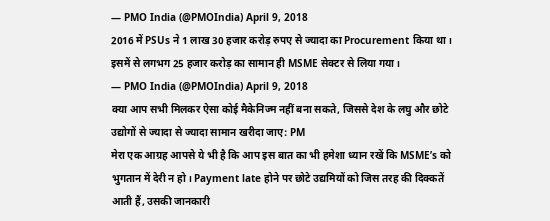— PMO India (@PMOIndia) April 9, 2018
2016 में PSUs ने 1 लाख 30 हजार करोड़ रुपए से ज्यादा का Procurement किया था। इसमें से लगभग 25 हजार करोड़ का सामान ही MSME सेक्टर से लिया गया।
— PMO India (@PMOIndia) April 9, 2018
क्या आप सभी मिलकर ऐसा कोई मैकेनिज्म नहीं बना सकते, जिससे देश के लघु और छोटे उद्योगों से ज्यादा से ज्यादा सामान खरीदा जाए: PM
मेरा एक आग्रह आपसे ये भी है कि आप इस बात का भी हमेशा ध्यान रखें कि MSME’s को भुगतान में देरी न हो। Payment late होने पर छोटे उद्यमियों को जिस तरह की दिक्कतें आती हैं, उसकी जानकारी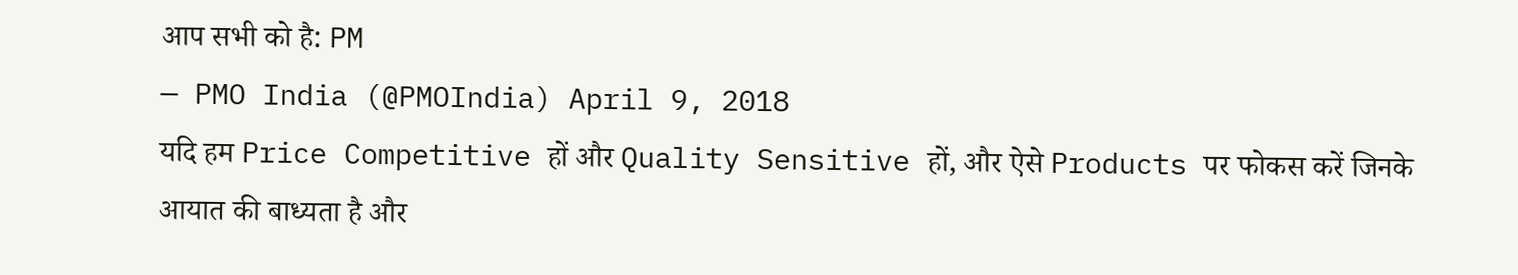आप सभी को है: PM
— PMO India (@PMOIndia) April 9, 2018
यदि हम Price Competitive हों और Quality Sensitive हों, और ऐसे Products पर फोकस करें जिनके आयात की बाध्यता है और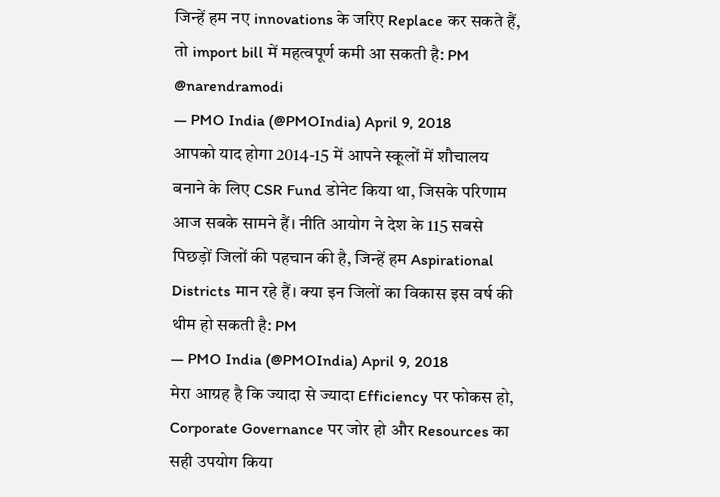जिन्हें हम नए innovations के जरिए Replace कर सकते हैं, तो import bill में महत्वपूर्ण कमी आ सकती है: PM @narendramodi
— PMO India (@PMOIndia) April 9, 2018
आपको याद होगा 2014-15 में आपने स्कूलों में शौचालय बनाने के लिए CSR Fund डोनेट किया था, जिसके परिणाम आज सबके सामने हैं। नीति आयोग ने देश के 115 सबसे पिछड़ों जिलों की पहचान की है, जिन्हें हम Aspirational Districts मान रहे हैं। क्या इन जिलों का विकास इस वर्ष की थीम हो सकती है: PM
— PMO India (@PMOIndia) April 9, 2018
मेरा आग्रह है कि ज्यादा से ज्यादा Efficiency पर फोकस हो, Corporate Governance पर जोर हो और Resources का सही उपयोग किया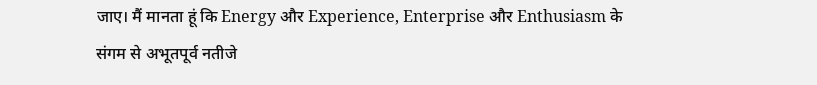जाए। मैं मानता हूं कि Energy और Experience, Enterprise और Enthusiasm के संगम से अभूतपूर्व नतीजे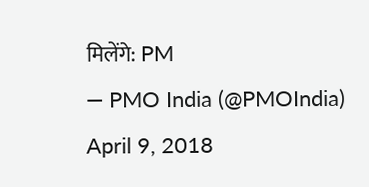मिलेंगे: PM
— PMO India (@PMOIndia) April 9, 2018